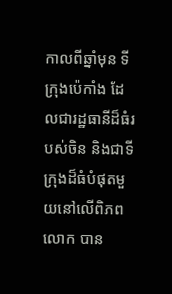កាលពីឆ្នាំមុន ទីក្រុងប៉េកាំង ដែលជារដ្ឋធានីដ៏ធំរបស់ចិន និងជាទីក្រុងដ៏ធំបំផុតមួយនៅលើពិភពលោក បាន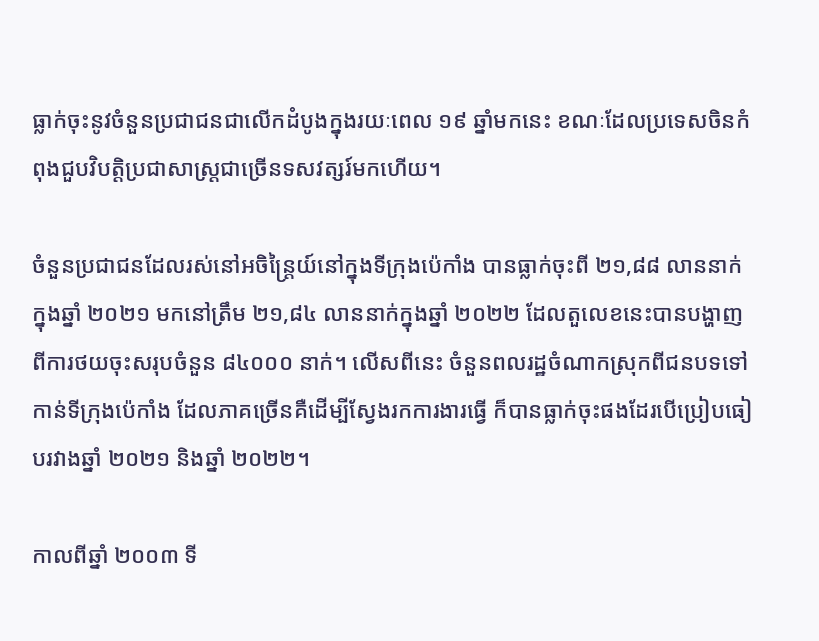ធ្លាក់ចុះនូវចំនួនប្រជាជនជាលើកដំបូងក្នុងរយៈពេល ១៩ ឆ្នាំមកនេះ ខណៈដែលប្រទេសចិនកំពុងជួបវិបត្តិប្រជាសាស្រ្តជាច្រើនទសវត្សរ៍មកហើយ។

ចំនួនប្រជាជនដែលរស់នៅអចិន្ត្រៃយ៍នៅក្នុងទីក្រុងប៉េកាំង បានធ្លាក់ចុះពី ២១,៨៨ លាននាក់ក្នុងឆ្នាំ ២០២១ មកនៅត្រឹម ២១,៨៤ លាននាក់ក្នុងឆ្នាំ ២០២២ ដែលតួលេខនេះបានបង្ហាញពីការថយចុះសរុបចំនួន ៨៤០០០ នាក់។ លើសពីនេះ ចំនួនពលរដ្ឋចំណាកស្រុកពីជនបទទៅកាន់ទីក្រុងប៉េកាំង ដែលភាគច្រើនគឺដើម្បីស្វែងរកការងារធ្វើ ក៏បានធ្លាក់ចុះផងដែរបើប្រៀបធៀបរវាងឆ្នាំ ២០២១ និងឆ្នាំ ២០២២។

កាលពីឆ្នាំ ២០០៣ ទី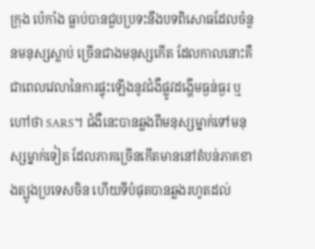ក្រុង ប៉េកាំង ធ្លាប់បានជួបប្រទះនឹងបទពិសោធដែលចំនួនមនុស្សស្លាប់ ច្រើនជាងមនុស្សកើត ដែលកាលនោះគឺជាពេលវេលានៃការផ្ទុះឡើងនូវជំងឺផ្លូវដង្ហើមធ្ងន់ធ្ងរ ឬហៅថា SARS។ ជំងឺនេះបានឆ្លងពីមនុស្សម្នាក់ទៅមនុស្សម្នាក់ទៀត ដែលភាគច្រើនកើតមាននៅតំបន់ភាគខាងត្បូងប្រទេសចិន ហើយទីបំផុតបានឆ្លងរហូតដល់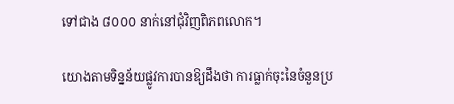ទៅជាង ៨០០០ នាក់នៅជុំវិញពិភពលោក។

យោងតាមទិន្នន័យផ្លូវការបានឱ្យដឹងថា ការធ្លាក់ចុះនៃចំនួនប្រ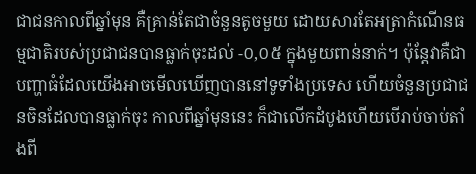ជាជនកាលពីឆ្នាំមុន គឺគ្រាន់តែជាចំនួនតូចមួយ ដោយសារតែអត្រាកំណើនធម្មជាតិរបស់ប្រជាជនបានធ្លាក់ចុះដល់ -០,០៥ ក្នុងមួយពាន់នាក់។ ប៉ុន្តែវាគឺជាបញ្ហាធំដែលយើងអាចមើលឃើញបាននៅទូទាំងប្រទេស ហើយចំនួនប្រជាជនចិនដែលបានធ្លាក់ចុះ កាលពីឆ្នាំមុននេះ ក៏ជាលើកដំបូងហើយបើរាប់ចាប់តាំងពី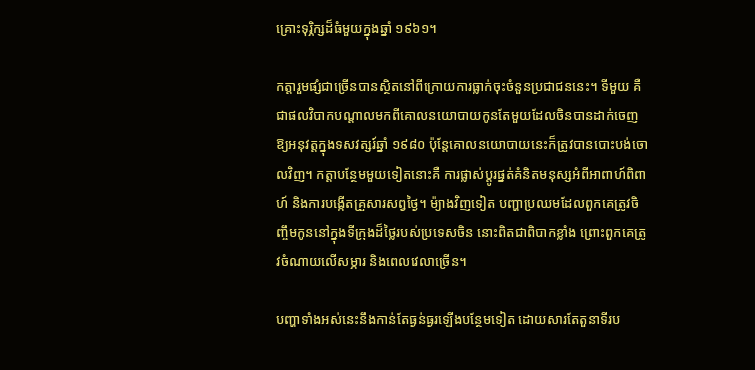គ្រោះទុរ្ភិក្សដ៏ធំមួយក្នុងឆ្នាំ ១៩៦១។

កត្តារួមផ្សំជាច្រើនបានស្ថិតនៅពីក្រោយការធ្លាក់ចុះចំនួនប្រជាជននេះ។ ទីមួយ គឺជាផលវិបាកបណ្ដាលមកពីគោលនយោបាយកូនតែមួយដែលចិនបានដាក់ចេញឱ្យអនុវត្តក្នុងទសវត្សរ៍ឆ្នាំ ១៩៨០ ប៉ុន្តែគោលនយោបាយនេះក៏ត្រូវបានបោះបង់ចោលវិញ។ កត្តាបន្ថែមមួយទៀតនោះគឺ ការផ្លាស់ប្តូរផ្នត់គំនិតមនុស្សអំពីអាពាហ៍ពិពាហ៍ និងការបង្កើតគ្រួសារសព្វថ្ងៃ។ ម៉្យាងវិញទៀត បញ្ហាប្រឈមដែលពួកគេត្រូវចិញ្ចឹមកូននៅក្នុងទីក្រុងដ៏ថ្លៃរបស់ប្រទេសចិន នោះពិតជាពិបាកខ្លាំង ព្រោះពួកគេត្រូវចំណាយលើសម្ភារ និងពេលវេលាច្រើន។

បញ្ហាទាំងអស់នេះនឹងកាន់តែធ្ងន់ធ្ងរឡើងបន្ថែមទៀត ដោយសារតែតួនាទីរប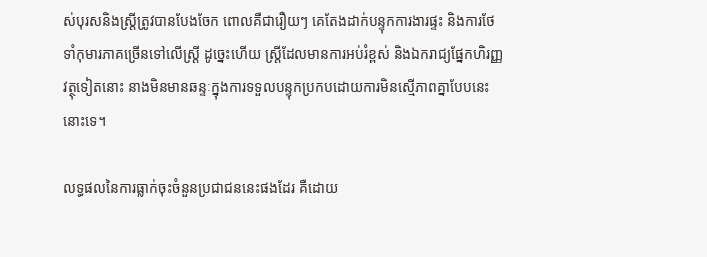ស់បុរសនិងស្រ្តីត្រូវបានបែងចែក ពោលគឺជារឿយៗ គេតែងដាក់បន្ទុកការងារផ្ទះ និងការថែទាំកុមារភាគច្រើនទៅលើស្ត្រី ដូច្នេះហើយ ស្ត្រីដែលមានការអប់រំខ្ពស់ និងឯករាជ្យផ្នែកហិរញ្ញវត្ថុទៀតនោះ នាងមិនមានឆន្ទៈក្នុងការទទួលបន្ទុកប្រកបដោយការមិនស្មើភាពគ្នាបែបនេះនោះទេ។

លទ្ធផលនៃការធ្លាក់ចុះចំនួនប្រជាជននេះផងដែរ គឺដោយ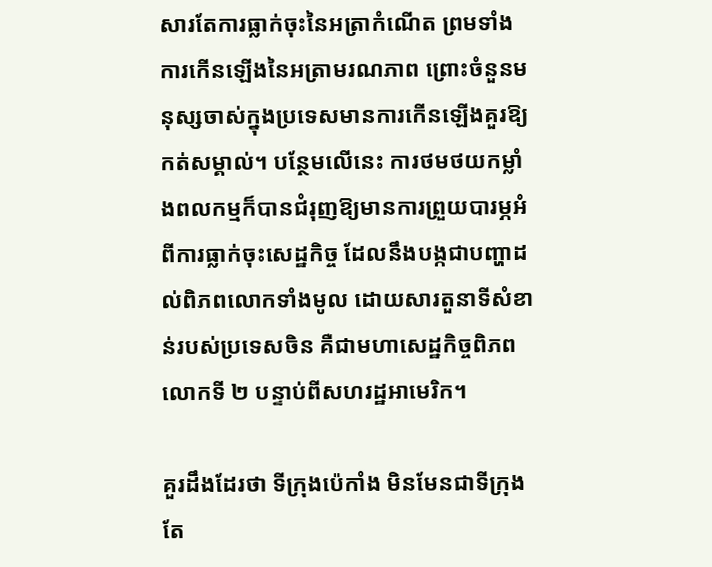សារតែការធ្លាក់ចុះនៃអត្រាកំណើត ព្រមទាំងការកើនឡើងនៃអត្រាមរណភាព ព្រោះចំនួនមនុស្សចាស់ក្នុងប្រទេសមានការកើនឡើងគួរឱ្យកត់សម្គាល់។ បន្ថែមលើនេះ ការថមថយកម្លាំងពលកម្មក៏បានជំរុញឱ្យមានការព្រួយបារម្ភអំពីការធ្លាក់ចុះសេដ្ឋកិច្ច ដែលនឹងបង្កជាបញ្ហាដល់ពិភពលោកទាំងមូល ដោយសារតួនាទីសំខាន់របស់ប្រទេសចិន គឺជាមហាសេដ្ឋកិច្ចពិភពលោកទី ២ បន្ទាប់ពីសហរដ្ឋអាមេរិក។

គួរដឹងដែរថា ទីក្រុងប៉េកាំង មិនមែនជាទីក្រុងតែ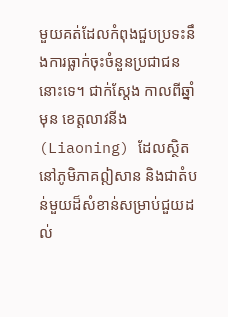មួយគត់ដែលកំពុងជួបប្រទះនឹងការធ្លាក់ចុះចំនួនប្រជាជននោះទេ។ ជាក់ស្ដែង កាលពីឆ្នាំមុន ខេត្តលាវនីង (Liaoning) ដែលស្ថិតនៅភូមិភាគឦសាន និងជាតំបន់មួយដ៏សំខាន់សម្រាប់ជួយដល់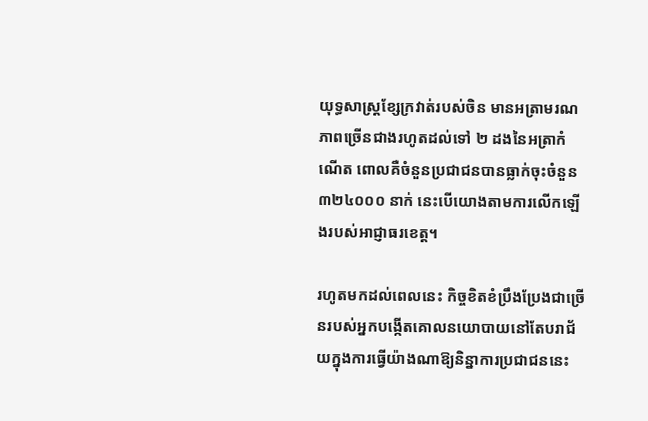យុទ្ធសាស្ត្រខ្សែក្រវាត់របស់ចិន មានអត្រាមរណភាពច្រើនជាងរហូតដល់ទៅ ២ ដងនៃអត្រាកំណើត ពោលគឺចំនួនប្រជាជនបានធ្លាក់ចុះចំនួន ៣២៤០០០ នាក់ នេះបើយោងតាមការលើកឡើងរបស់អាជ្ញាធរខេត្ត។

រហូតមកដល់ពេលនេះ កិច្ចខិតខំប្រឹងប្រែងជាច្រើនរបស់អ្នកបង្កើតគោលនយោបាយនៅតែបរាជ័យក្នុងការធ្វើយ៉ាងណាឱ្យនិន្នាការប្រជាជននេះ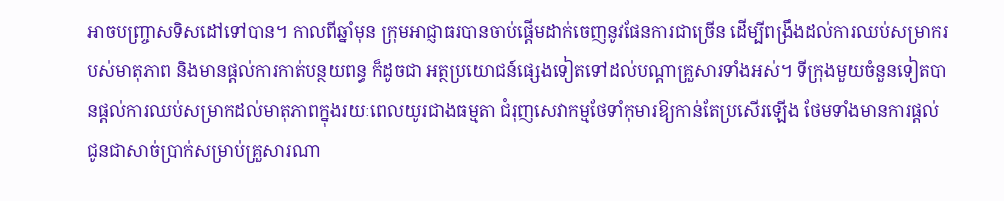អាចបញ្ច្រាសទិសដៅទៅបាន។ កាលពីឆ្នាំមុន ក្រុមអាជ្ញាធរបានចាប់ផ្តើមដាក់ចេញនូវផែនការជាច្រើន ដើម្បីពង្រឹងដល់ការឈប់សម្រាករបស់មាតុភាព និងមានផ្ដល់ការកាត់បន្ថយពន្ធ ក៏ដូចជា អត្ថប្រយោជន៍ផ្សេងទៀតទៅដល់បណ្ដាគ្រួសារទាំងអស់។ ទីក្រុងមួយចំនួនទៀតបានផ្តល់ការឈប់សម្រាកដល់មាតុភាពក្នុងរយៈពេលយូរជាងធម្មតា ជំរុញសេវាកម្មថែទាំកុមារឱ្យកាន់តែប្រសើរឡើង ថែមទាំងមានការផ្តល់ជូនជាសាច់ប្រាក់សម្រាប់គ្រួសារណា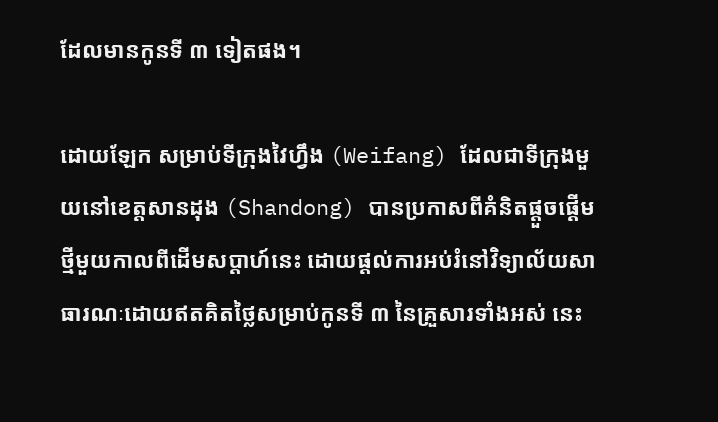ដែលមានកូនទី ៣ ទៀតផង។

ដោយឡែក សម្រាប់ទីក្រុងវៃហ្វឹង (Weifang) ដែលជាទីក្រុងមួយនៅខេត្តសានដុង (Shandong) បានប្រកាសពីគំនិតផ្តួចផ្តើមថ្មីមួយកាលពីដើមសប្តាហ៍នេះ ដោយផ្តល់ការអប់រំនៅវិទ្យាល័យសាធារណៈដោយឥតគិតថ្លៃសម្រាប់កូនទី ៣ នៃគ្រួសារទាំងអស់ នេះ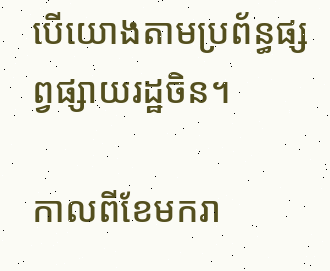បើយោងតាមប្រព័ន្ធផ្សព្វផ្សាយរដ្ឋចិន។

កាលពីខែមករា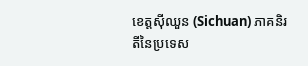ខេត្តស៊ីឈួន (Sichuan) ភាគនិរតីនៃប្រទេស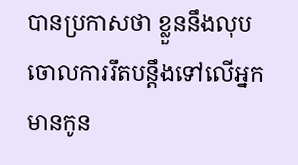បានប្រកាសថា ខ្លួននឹងលុបចោលការរឹតបន្តឹងទៅលើអ្នកមានកូន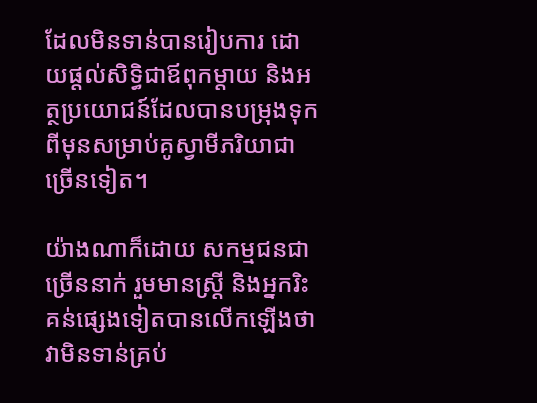ដែលមិនទាន់បានរៀបការ ដោយផ្តល់សិទ្ធិជាឪពុកម្តាយ និងអត្ថប្រយោជន៍ដែលបានបម្រុងទុកពីមុនសម្រាប់គូស្វាមីភរិយាជាច្រើនទៀត។

យ៉ាងណាក៏ដោយ សកម្មជនជាច្រើននាក់ រួមមានស្ត្រី និងអ្នករិះគន់ផ្សេងទៀតបានលើកឡើងថា វាមិនទាន់គ្រប់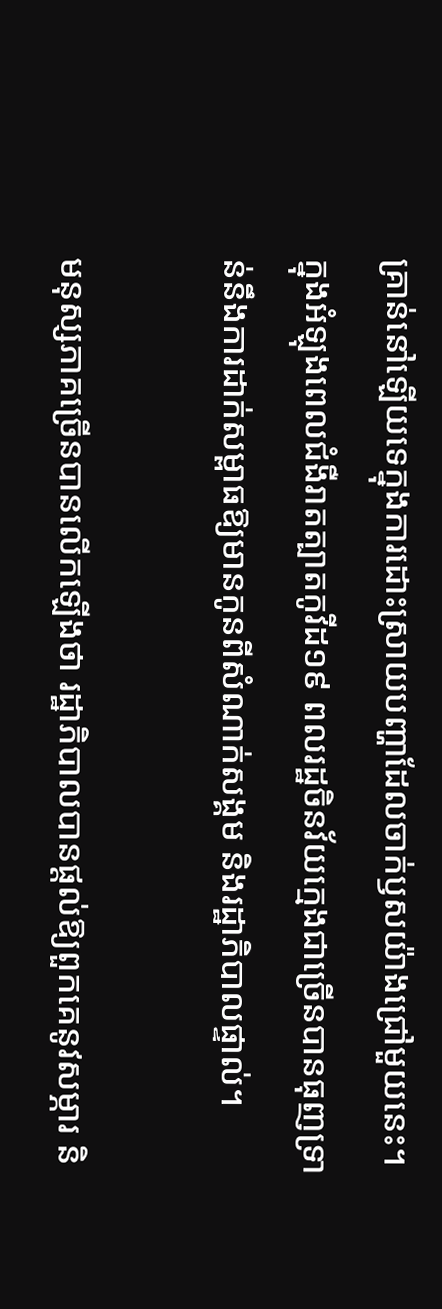គ្រាន់នៅឡើយទេក្នុងការដោះស្រាយបញ្ហាដែលចាក់ឫសយ៉ាងជ្រៅមួយនេះ។ ក្នុងអំឡុងពេលជំងឺរាតត្បាតកូវីដ១៩ ពលរដ្ឋចិនវ័យក្មេងជាច្រើនបានធុញទ្រាន់នឹងការដាក់សម្ពាធឱ្យមានកូនពីសំណាក់សង្គម និងរដ្ឋាភិបាលផ្ទាល់។

មនុស្សភាគច្រើនបានលើកឡើងថា រដ្ឋាភិបាលបានផ្តល់ឱ្យពួកគេនូវសម្ភារ និ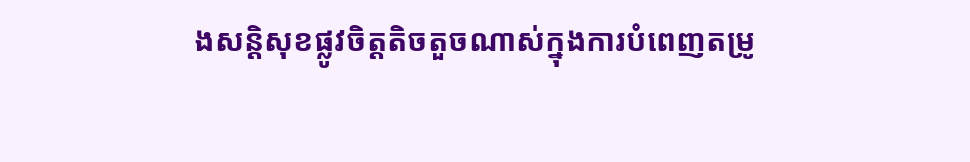ងសន្តិសុខផ្លូវចិត្តតិចតួចណាស់ក្នុងការបំពេញតម្រូ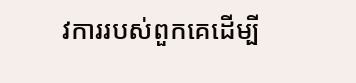វការរបស់ពួកគេដើម្បី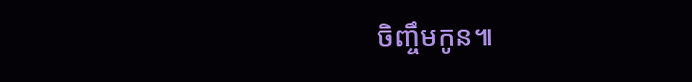ចិញ្ចឹមកូន៕